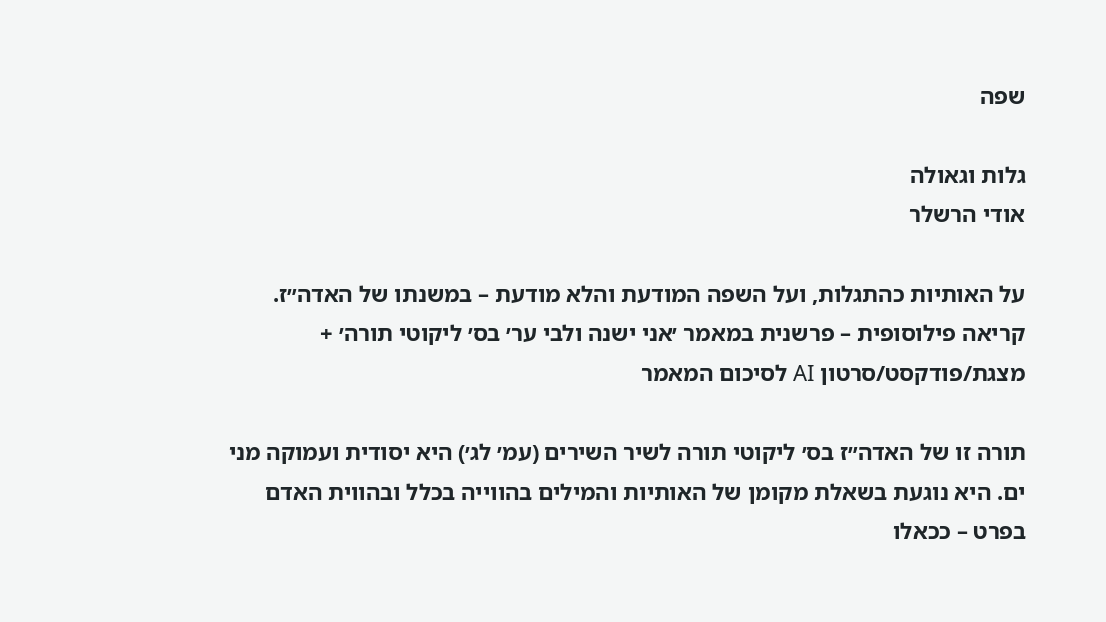שפה

גלות וגאולה
אודי הרשלר

על האותיות כהתגלות, ועל השפה המודעת והלא מודעת – במשנתו של האדה״ז. קריאה פילוסופית – פרשנית במאמר ׳אני ישנה ולבי ער׳ בס׳ ליקוטי תורה׳ + מצגת/פודקסט/סרטון AI לסיכום המאמר

תורה זו של האדה״ז בס׳ ליקוטי תורה לשיר השירים (עמ׳ לג׳) היא יסודית ועמוקה מני ים. היא נוגעת בשאלת מקומן של האותיות והמילים בהווייה בכלל ובהווית האדם בפרט – ככאלו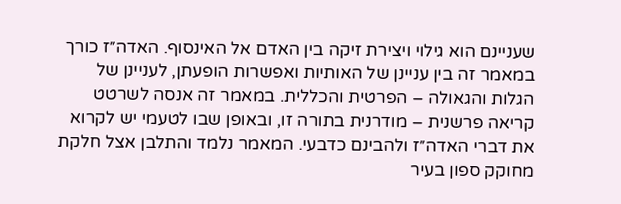שעניינם הוא גילוי ויצירת זיקה בין האדם אל האינסוף. האדה״ז כורך במאמר זה בין עניינן של האותיות ואפשרות הופעתן, לעניינן של הגלות והגאולה – הפרטית והכללית. במאמר זה אנסה לשרטט קריאה פרשנית – מודרנית בתורה זו, ובאופן שבו לטעמי יש לקרוא את דברי האדה״ז ולהבינם כדבעי. המאמר נלמד והתלבן אצל חלקת מחוקק ספון בעיר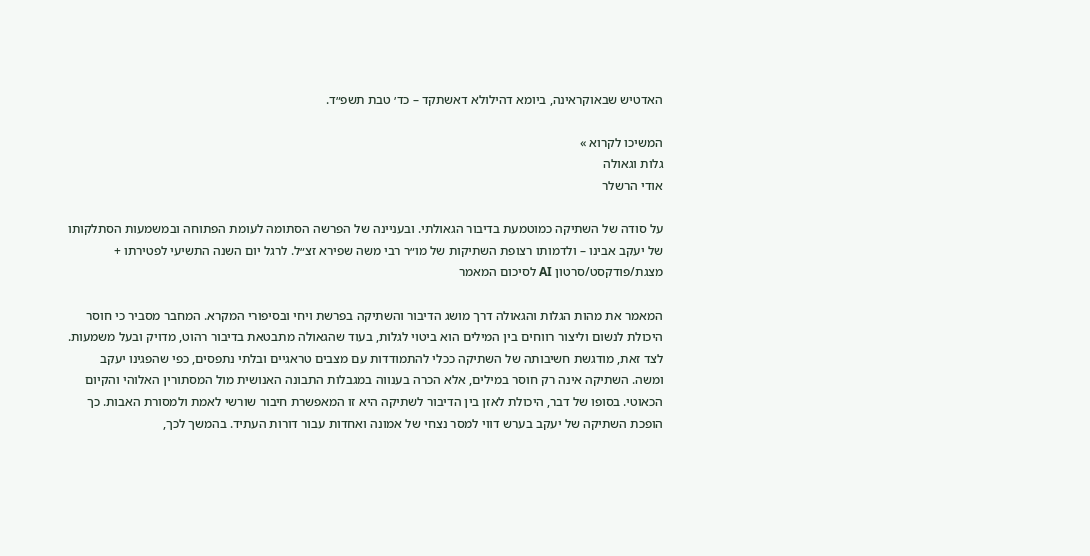האדטיש שבאוקראינה, ביומא דהילולא דאשתקד – כד׳ טבת תשפ״ד.

המשיכו לקרוא »
גלות וגאולה
אודי הרשלר

על סודה של השתיקה כמוטמעת בדיבור הגאולתי. ובעניינה של הפרשה הסתומה לעומת הפתוחה ובמשמעות הסתלקותו של יעקב אבינו – ולדמותו רצופת השתיקות של מו״ר רבי משה שפירא זצ״ל. לרגל יום השנה התשיעי לפטירתו + מצגת/פודקסט/סרטון AI לסיכום המאמר

המאמר את מהות הגלות והגאולה דרך מושג הדיבור והשתיקה בפרשת ויחי ובסיפורי המקרא. המחבר מסביר כי חוסר היכולת לנשום וליצור רווחים בין המילים הוא ביטוי לגלות, בעוד שהגאולה מתבטאת בדיבור רהוט, מדויק ובעל משמעות. לצד זאת, מודגשת חשיבותה של השתיקה ככלי להתמודדות עם מצבים טראגיים ובלתי נתפסים, כפי שהפגינו יעקב ומשה. השתיקה אינה רק חוסר במילים, אלא הכרה בענווה במגבלות התבונה האנושית מול המסתורין האלוהי והקיום הכאוטי. בסופו של דבר, היכולת לאזן בין הדיבור לשתיקה היא זו המאפשרת חיבור שורשי לאמת ולמסורת האבות. כך הופכת השתיקה של יעקב בערש דווי למסר נצחי של אמונה ואחדות עבור דורות העתיד. בהמשך לכך,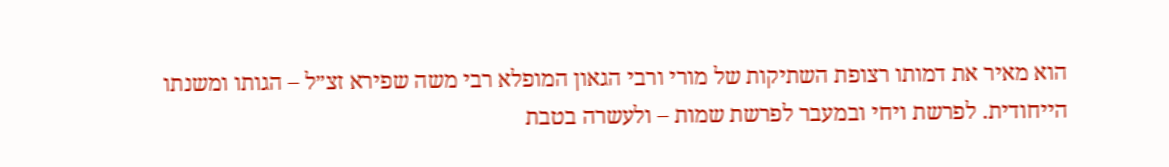הוא מאיר את דמותו רצופת השתיקות של מורי ורבי הגאון המופלא רבי משה שפירא זצ״ל – הגותו ומשנתו הייחודית. לפרשת ויחי ובמעבר לפרשת שמות – ולעשרה בטבת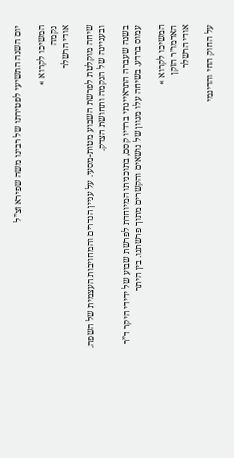יום השנה התשיעי לפטירתו של רבינו משה שפירא זצ”ל

המשיכו לקרוא »
נקמה
אודי הרשלר

שיחה מוקלטת לפרשת השבוע מטות-מסעי. על עניין הנדרים והמחויבות העצמית של השפה. ובעניינה של הנקמה ותחושת הצדק.

בשנה שעברה התראיינתי ברדיו קסם, בתוכניתו המיוחדת לפרשת שבוע של ידידי היקר ד”ר עמוס ברדע. בשיחה עלו מגוון של נושאים והקשרים מתוך פרשתנו. בין היתר

המשיכו לקרוא »
האדמו״ר הזקן
אודי הרשלר

על החוק החי והדינמי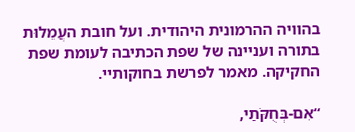בהוויה ההרמונית היהודית. ועל חובת העֲמֵלוּת בתורה ועניינה של שפת הכתיבה לעומת שפת החקיקה. מאמר לפרשת בחוקותיי.

“אִם-בְּחֻקֹּתַי,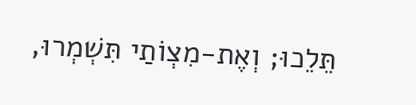תֵּלֵכוּ; וְאֶת-מִצְו‍ֹתַי תִּשְׁמְרוּ,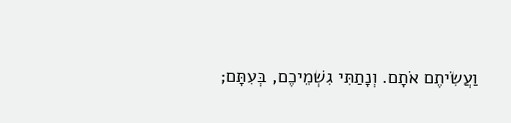וַעֲשִׂיתֶם אֹתָם. וְנָתַתִּי גִשְׁמֵיכֶם, בְּעִתָּם;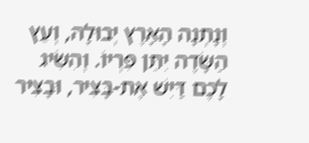וְנָתְנָה הָאָרֶץ יְבוּלָהּ, וְעֵץ הַשָּׂדֶה יִתֵּן פִּרְיוֹ. וְהִשִּׂיג לָכֶם דַּיִשׁ אֶת-בָּצִיר, וּבָצִיר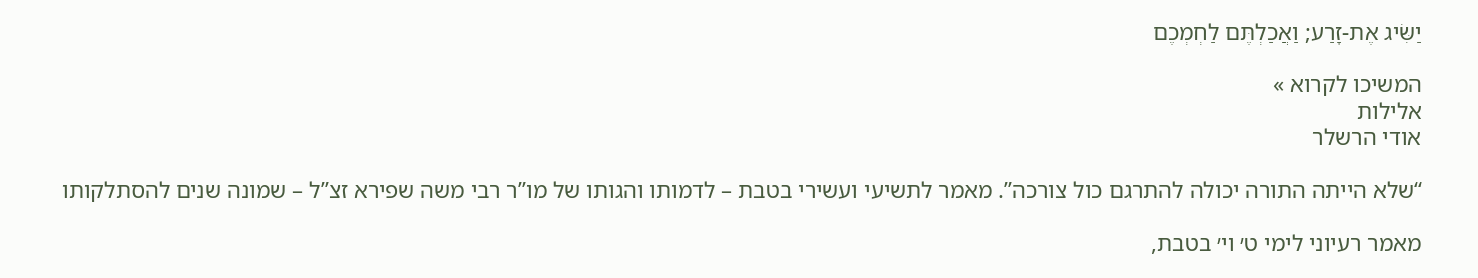יַשִּׂיג אֶת-זָרַע; וַאֲכַלְתֶּם לַחְמְכֶם

המשיכו לקרוא »
אלילות
אודי הרשלר

“שלא הייתה התורה יכולה להתרגם כול צורכה”. מאמר לתשיעי ועשירי בטבת – לדמותו והגותו של מו”ר רבי משה שפירא זצ”ל – שמונה שנים להסתלקותו

מאמר רעיוני לימי ט׳ וי׳ בטבת,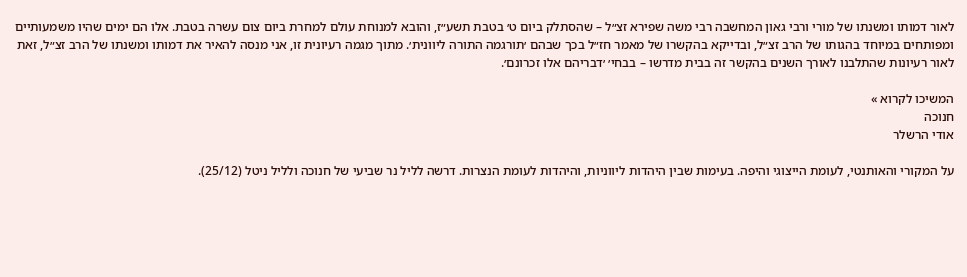לאור דמותו ומשנתו של מורי ורבי גאון המחשבה רבי משה שפירא זצ״ל – שהסתלק ביום ט׳ בטבת תשע״ז, והובא למנוחת עולם למחרת ביום צום עשרה בטבת. אלו הם ימים שהיו משמעותיים ומפותחים במיוחד בהגותו של הרב זצ״ל, ובדייקא בהקשרו של מאמר חז״ל בכך שבהם ׳תורגמה התורה ליוונית׳. מתוך מגמה רעיונית זו, אני מנסה להאיר את דמותו ומשנתו של הרב זצ״ל, זאת לאור רעיונות שהתלבנו לאורך השנים בהקשר זה בבית מדרשו – בבחי׳ ׳דבריהם אלו זכרונם׳.

המשיכו לקרוא »
חנוכה
אודי הרשלר

על המקורי והאותנטי, לעומת הייצוגי והיפה. בעימות שבין היהדות ליווניות, והיהדות לעומת הנצרות. דרשה לליל נר שביעי של חנוכה ולליל ניטל (25/12).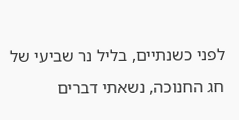לפני כשנתיים, בליל נר שביעי של חג החנוכה, נשאתי דברים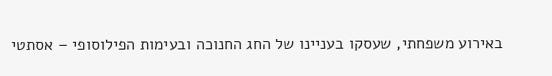באירוע משפחתי, שעסקו בעניינו של החג החנוכה ובעימות הפילוסופי – אסתטי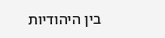בין היהודיות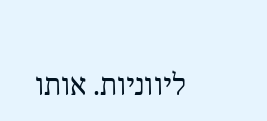ליווניות. אותו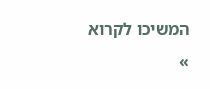המשיכו לקרוא »